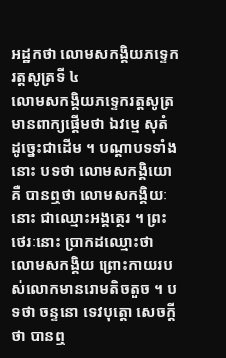អដ្ឋកថា លោមសកង្គិយភទ្ទេករត្តសូត្រទី ៤
លោមសកង្គិយភទ្ទេករត្តសូត្រ មានពាក្យផ្តើមថា ឯវម្មេ សុតំ ដូច្នេះជាដើម ។ បណ្តាបទទាំងនោះ បទថា លោមសកង្គិយោ គឺ បានឮថា លោមសកង្គិយៈនោះ ជាឈ្មោះអង្គត្ថេរ ។ ព្រះថេរៈនោះ ប្រាកដឈ្មោះថា លោមសកង្គិយ ព្រោះកាយរបស់លោកមានរោមតិចតួច ។ បទថា ចន្ទនោ ទេវបុត្តោ សេចក្តីថា បានឮ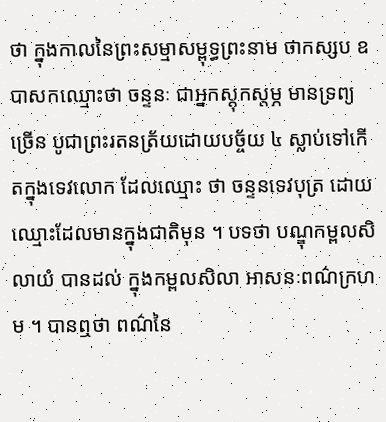ថា ក្នុងកាលនៃព្រះសម្មាសម្ពុទ្ធព្រះនាម ថាកស្សប ឧបាសកឈ្មោះថា ចន្ទនៈ ជាអ្នកស្តុកស្តម្ភ មានទ្រព្យច្រើន បូជាព្រះរតនត្រ័យដោយបច្ច័យ ៤ ស្លាប់ទៅកើតក្នុងទេវលោក ដែលឈ្មោះ ថា ចន្ទនទេវបុត្រ ដោយឈ្មោះដែលមានក្នុងជាតិមុន ។ បទថា បណ្ឌុកម្ពលសិលាយំ បានដល់ ក្នុងកម្ពលសិលា អាសនៈពណ៌ក្រហម ។ បានឮថា ពណ៌នៃ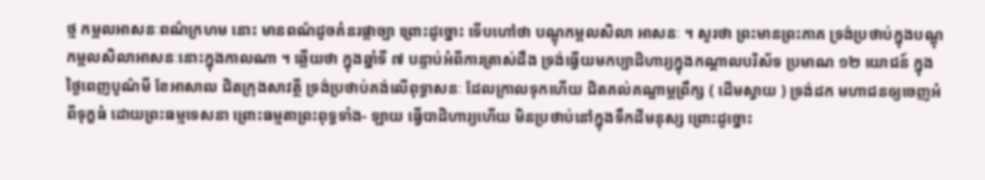ថ្ម កម្ពលអាសនៈពណ៌ក្រហម នោះ មានពណ៌ដូចគំនរផ្កាច្បា ព្រោះដូច្នោះ ទើបហៅថា បណ្ឌុកម្ពលសិលា អាសនៈ ។ សួរថា ព្រះមានព្រះភាគ ទ្រង់ប្រថាប់ក្នុងបណ្ឌុកម្ពលសិលាអាសនៈនោះក្នុងកាលណា ។ ឆ្លើយថា ក្នុងឆ្នាំទី ៧ បន្ទាប់អំពីការត្រាស់ដឹង ទ្រង់ធ្វើយមកប្បាដិហារ្យក្នុងកណ្តាលបរិស័ទ ប្រមាណ ១២ យោជន៍ ក្នុង ថ្ងៃពេញបូណ៌មី ខែអាសាឍ ជិតក្រុងសាវត្ថី ទ្រង់ប្រថាប់គង់លើពុទ្ធាសនៈ ដែលក្រាលទុកហើយ ជិតគល់គណ្ឌាម្ពព្រឹក្ស ( ដើមស្វាយ ) ទ្រង់ដក មហាជនឲ្យចេញអំពីទុក្ខធំ ដោយព្រះធម្មទេសនា ព្រោះធម្មតាព្រះពុទ្ធទាំង- ឡាយ ធ្វើបាដិហារ្យហើយ មិនប្រថាប់នៅក្នុងទឹកដីមនុស្ស ព្រោះដូច្នោះ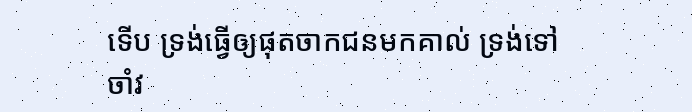ទើប ទ្រង់ធ្វើឲ្យផុតចាកជនមកគាល់ ទ្រង់ទៅចាំវ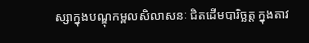ស្សាក្នុងបណ្ឌុកម្ពលសិលាសនៈ ជិតដើមបារិច្ឆត្ត ក្នុងតាវ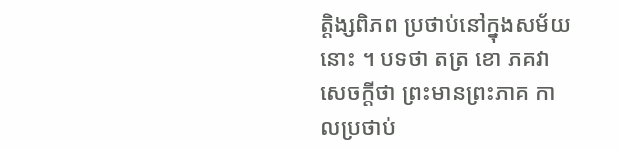ត្តិង្សពិភព ប្រថាប់នៅក្នុងសម័យនោះ ។ បទថា តត្រ ខោ ភគវា សេចក្តីថា ព្រះមានព្រះភាគ កាលប្រថាប់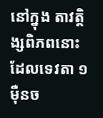នៅក្នុង តាវត្តិង្សពិភពនោះ ដែលទេវតា ១ ម៉ឺនច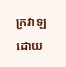ក្រវាឡដោយ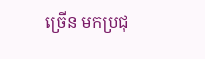ច្រើន មកប្រជុ